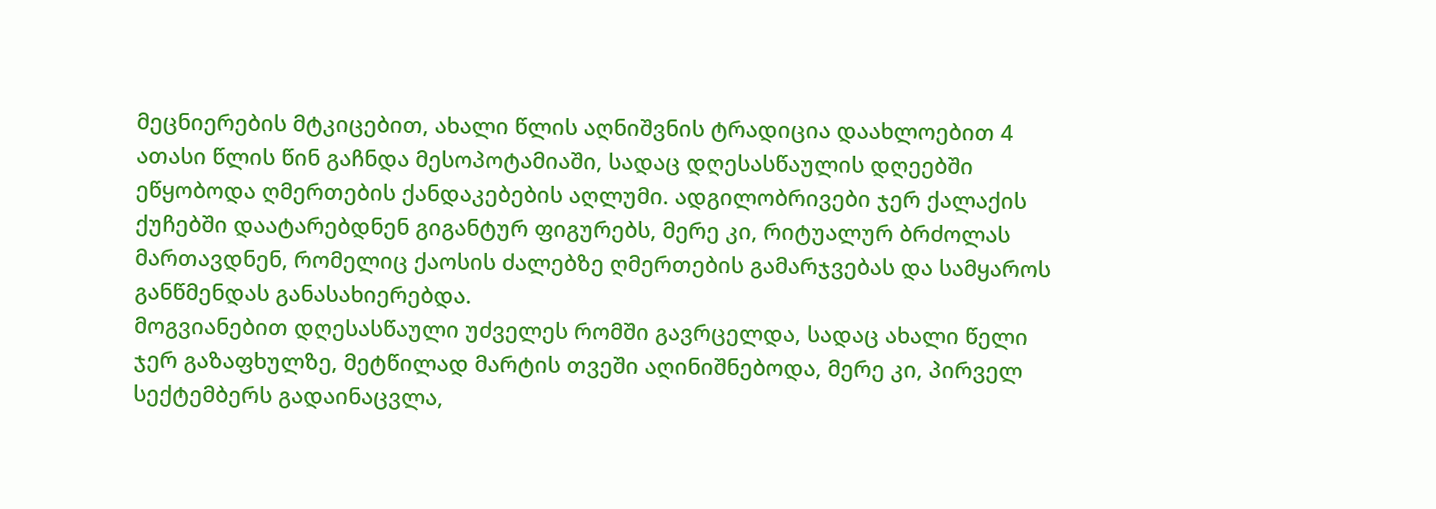მეცნიერების მტკიცებით, ახალი წლის აღნიშვნის ტრადიცია დაახლოებით 4 ათასი წლის წინ გაჩნდა მესოპოტამიაში, სადაც დღესასწაულის დღეებში ეწყობოდა ღმერთების ქანდაკებების აღლუმი. ადგილობრივები ჯერ ქალაქის ქუჩებში დაატარებდნენ გიგანტურ ფიგურებს, მერე კი, რიტუალურ ბრძოლას მართავდნენ, რომელიც ქაოსის ძალებზე ღმერთების გამარჯვებას და სამყაროს განწმენდას განასახიერებდა.
მოგვიანებით დღესასწაული უძველეს რომში გავრცელდა, სადაც ახალი წელი ჯერ გაზაფხულზე, მეტწილად მარტის თვეში აღინიშნებოდა, მერე კი, პირველ სექტემბერს გადაინაცვლა,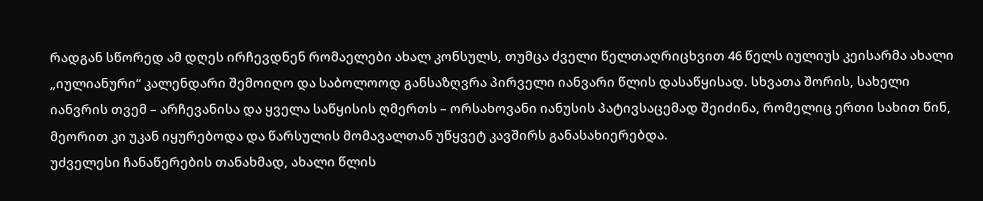რადგან სწორედ ამ დღეს ირჩევდნენ რომაელები ახალ კონსულს, თუმცა ძველი წელთაღრიცხვით 46 წელს იულიუს კეისარმა ახალი „იულიანური“ კალენდარი შემოიღო და საბოლოოდ განსაზღვრა პირველი იანვარი წლის დასაწყისად. სხვათა შორის, სახელი იანვრის თვემ – არჩევანისა და ყველა საწყისის ღმერთს – ორსახოვანი იანუსის პატივსაცემად შეიძინა, რომელიც ერთი სახით წინ, მეორით კი უკან იყურებოდა და წარსულის მომავალთან უწყვეტ კავშირს განასახიერებდა.
უძველესი ჩანაწერების თანახმად, ახალი წლის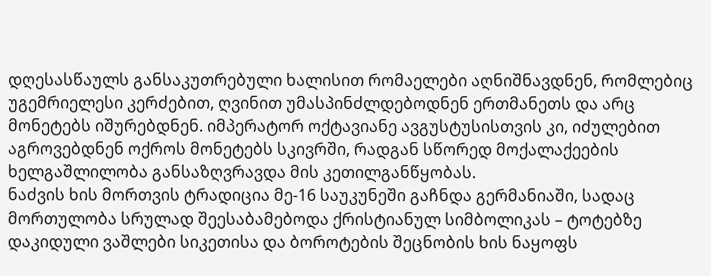დღესასწაულს განსაკუთრებული ხალისით რომაელები აღნიშნავდნენ, რომლებიც უგემრიელესი კერძებით, ღვინით უმასპინძლდებოდნენ ერთმანეთს და არც მონეტებს იშურებდნენ. იმპერატორ ოქტავიანე ავგუსტუსისთვის კი, იძულებით აგროვებდნენ ოქროს მონეტებს სკივრში, რადგან სწორედ მოქალაქეების ხელგაშლილობა განსაზღვრავდა მის კეთილგანწყობას.
ნაძვის ხის მორთვის ტრადიცია მე-16 საუკუნეში გაჩნდა გერმანიაში, სადაც მორთულობა სრულად შეესაბამებოდა ქრისტიანულ სიმბოლიკას – ტოტებზე დაკიდული ვაშლები სიკეთისა და ბოროტების შეცნობის ხის ნაყოფს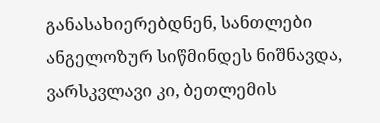განასახიერებდნენ, სანთლები ანგელოზურ სიწმინდეს ნიშნავდა, ვარსკვლავი კი, ბეთლემის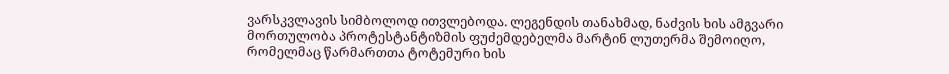ვარსკვლავის სიმბოლოდ ითვლებოდა. ლეგენდის თანახმად, ნაძვის ხის ამგვარი მორთულობა პროტესტანტიზმის ფუძემდებელმა მარტინ ლუთერმა შემოიღო, რომელმაც წარმართთა ტოტემური ხის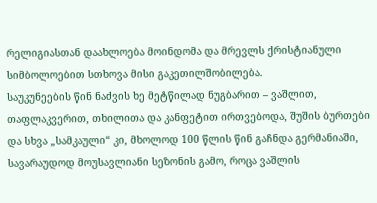რელიგიასთან დაახლოება მოინდომა და მრევლს ქრისტიანული სიმბოლოებით სთხოვა მისი გაკეთილშობილება.
საუკუნეების წინ ნაძვის ხე მეტწილად ნუგბარით – ვაშლით, თაფლაკვერით, თხილითა და კანფეტით ირთვებოდა, შუშის ბურთები და სხვა „სამკაული“ კი, მხოლოდ 100 წლის წინ გაჩნდა გერმანიაში, სავარაუდოდ მოუსავლიანი სეზონის გამო, როცა ვაშლის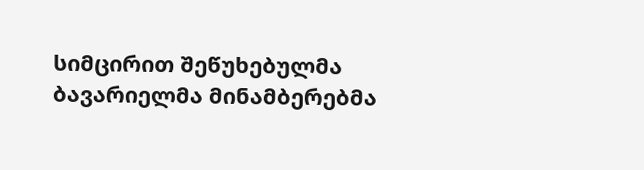სიმცირით შეწუხებულმა ბავარიელმა მინამბერებმა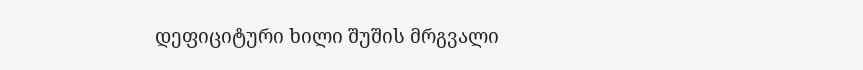დეფიციტური ხილი შუშის მრგვალი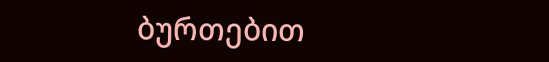ბურთებით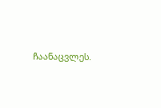ჩაანაცვლეს.